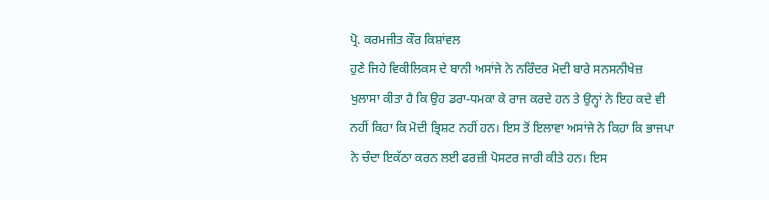ਪ੍ਰੋ. ਕਰਮਜੀਤ ਕੌਰ ਕਿਸ਼ਾਂਵਲ
ਹੁਣੇ ਜਿਹੇ ਵਿਕੀਲਿਕਸ ਦੇ ਬਾਨੀ ਅਸਾਂਜੇ ਨੇ ਨਰਿੰਦਰ ਮੋਦੀ ਬਾਰੇ ਸਨਸਨੀਖੇਜ਼ ਖੁਲਾਸਾ ਕੀਤਾ ਹੈ ਕਿ ਉਹ ਡਰਾ-ਧਮਕਾ ਕੇ ਰਾਜ ਕਰਦੇ ਹਨ ਤੇ ਉਨ੍ਹਾਂ ਨੇ ਇਹ ਕਦੇ ਵੀ ਨਹੀਂ ਕਿਹਾ ਕਿ ਮੋਦੀ ਭ੍ਰਿਸ਼ਟ ਨਹੀਂ ਹਨ। ਇਸ ਤੋਂ ਇਲਾਵਾ ਅਸਾਂਜੇ ਨੇ ਕਿਹਾ ਕਿ ਭਾਜਪਾ ਨੇ ਚੰਦਾ ਇਕੱਠਾ ਕਰਨ ਲਈ ਫਰਜ਼ੀ ਪੋਸਟਰ ਜਾਰੀ ਕੀਤੇ ਹਨ। ਇਸ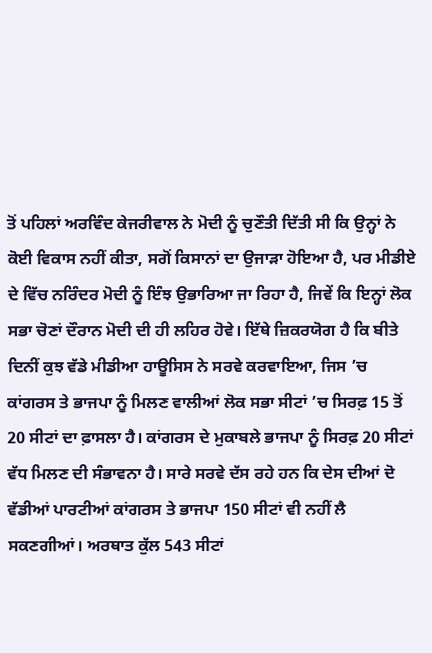ਤੋਂ ਪਹਿਲਾਂ ਅਰਵਿੰਦ ਕੇਜਰੀਵਾਲ ਨੇ ਮੋਦੀ ਨੂੰ ਚੁਣੌਤੀ ਦਿੱਤੀ ਸੀ ਕਿ ਉਨ੍ਹਾਂ ਨੇ ਕੋਈ ਵਿਕਾਸ ਨਹੀਂ ਕੀਤਾ, ਸਗੋਂ ਕਿਸਾਨਾਂ ਦਾ ਉਜਾੜਾ ਹੋਇਆ ਹੈ, ਪਰ ਮੀਡੀਏ ਦੇ ਵਿੱਚ ਨਰਿੰਦਰ ਮੋਦੀ ਨੂੰ ਇੰਝ ਉਭਾਰਿਆ ਜਾ ਰਿਹਾ ਹੈ, ਜਿਵੇਂ ਕਿ ਇਨ੍ਹਾਂ ਲੋਕ ਸਭਾ ਚੋਣਾਂ ਦੌਰਾਨ ਮੋਦੀ ਦੀ ਹੀ ਲਹਿਰ ਹੋਵੇ। ਇੱਥੇ ਜ਼ਿਕਰਯੋਗ ਹੈ ਕਿ ਬੀਤੇ ਦਿਨੀਂ ਕੁਝ ਵੱਡੇ ਮੀਡੀਆ ਹਾਊਸਿਸ ਨੇ ਸਰਵੇ ਕਰਵਾਇਆ, ਜਿਸ ’ਚ ਕਾਂਗਰਸ ਤੇ ਭਾਜਪਾ ਨੂੰ ਮਿਲਣ ਵਾਲੀਆਂ ਲੋਕ ਸਭਾ ਸੀਟਾਂ ’ਚ ਸਿਰਫ਼ 15 ਤੋਂ 20 ਸੀਟਾਂ ਦਾ ਫ਼ਾਸਲਾ ਹੈ। ਕਾਂਗਰਸ ਦੇ ਮੁਕਾਬਲੇ ਭਾਜਪਾ ਨੂੰ ਸਿਰਫ਼ 20 ਸੀਟਾਂ ਵੱਧ ਮਿਲਣ ਦੀ ਸੰਭਾਵਨਾ ਹੈ। ਸਾਰੇ ਸਰਵੇ ਦੱਸ ਰਹੇ ਹਨ ਕਿ ਦੇਸ ਦੀਆਂ ਦੋ ਵੱਡੀਆਂ ਪਾਰਟੀਆਂ ਕਾਂਗਰਸ ਤੇ ਭਾਜਪਾ 150 ਸੀਟਾਂ ਵੀ ਨਹੀਂ ਲੈ ਸਕਣਗੀਆਂ। ਅਰਥਾਤ ਕੁੱਲ 543 ਸੀਟਾਂ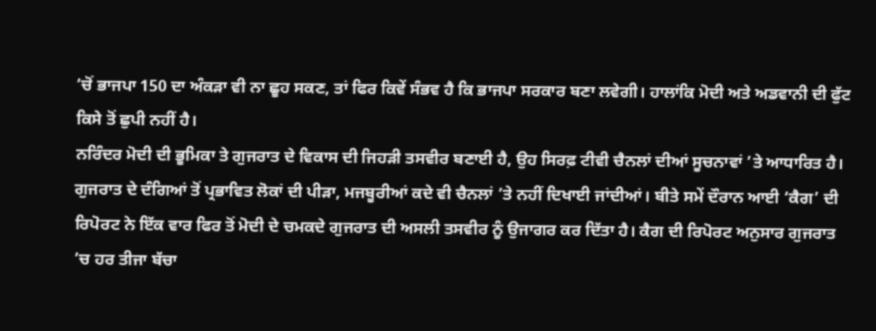’ਚੋਂ ਭਾਜਪਾ 150 ਦਾ ਅੰਕੜਾ ਵੀ ਨਾ ਛੂਹ ਸਕਣ, ਤਾਂ ਫਿਰ ਕਿਵੇਂ ਸੰਭਵ ਹੈ ਕਿ ਭਾਜਪਾ ਸਰਕਾਰ ਬਣਾ ਲਵੇਗੀ। ਹਾਲਾਂਕਿ ਮੋਦੀ ਅਤੇ ਅਡਵਾਨੀ ਦੀ ਫੁੱਟ ਕਿਸੇ ਤੋਂ ਛੁਪੀ ਨਹੀਂ ਹੈ।
ਨਰਿੰਦਰ ਮੋਦੀ ਦੀ ਭੂਮਿਕਾ ਤੇ ਗੁਜਰਾਤ ਦੇ ਵਿਕਾਸ ਦੀ ਜਿਹੜੀ ਤਸਵੀਰ ਬਣਾਈ ਹੈ, ਉਹ ਸਿਰਫ਼ ਟੀਵੀ ਚੈਨਲਾਂ ਦੀਆਂ ਸੂਚਨਾਵਾਂ ’ਤੇ ਆਧਾਰਿਤ ਹੈ। ਗੁਜਰਾਤ ਦੇ ਦੰਗਿਆਂ ਤੋਂ ਪ੍ਰਭਾਵਿਤ ਲੋਕਾਂ ਦੀ ਪੀੜਾ, ਮਜਬੂਰੀਆਂ ਕਦੇ ਵੀ ਚੈਨਲਾਂ ’ਤੇ ਨਹੀਂ ਦਿਖਾਈ ਜਾਂਦੀਆਂ। ਬੀਤੇ ਸਮੇਂ ਦੌਰਾਨ ਆਈ ‘ਕੈਗ’ ਦੀ ਰਿਪੋਰਟ ਨੇ ਇੱਕ ਵਾਰ ਫਿਰ ਤੋਂ ਮੋਦੀ ਦੇ ਚਮਕਦੇ ਗੁਜਰਾਤ ਦੀ ਅਸਲੀ ਤਸਵੀਰ ਨੂੰ ਉਜਾਗਰ ਕਰ ਦਿੱਤਾ ਹੈ। ਕੈਗ ਦੀ ਰਿਪੋਰਟ ਅਨੁਸਾਰ ਗੁਜਰਾਤ ’ਚ ਹਰ ਤੀਜਾ ਬੱਚਾ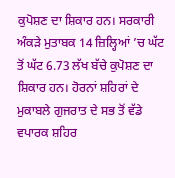ਕੁਪੋਸ਼ਣ ਦਾ ਸ਼ਿਕਾਰ ਹਨ। ਸਰਕਾਰੀ ਅੰਕੜੇ ਮੁਤਾਬਕ 14 ਜ਼ਿਲ੍ਹਿਆਂ ’ਚ ਘੱਟ ਤੋਂ ਘੱਟ 6.73 ਲੱਖ ਬੱਚੇ ਕੁਪੋਸ਼ਣ ਦਾ ਸ਼ਿਕਾਰ ਹਨ। ਹੋਰਨਾਂ ਸ਼ਹਿਰਾਂ ਦੇ ਮੁਕਾਬਲੇ ਗੁਜਰਾਤ ਦੇ ਸਭ ਤੋਂ ਵੱਡੇ ਵਪਾਰਕ ਸ਼ਹਿਰ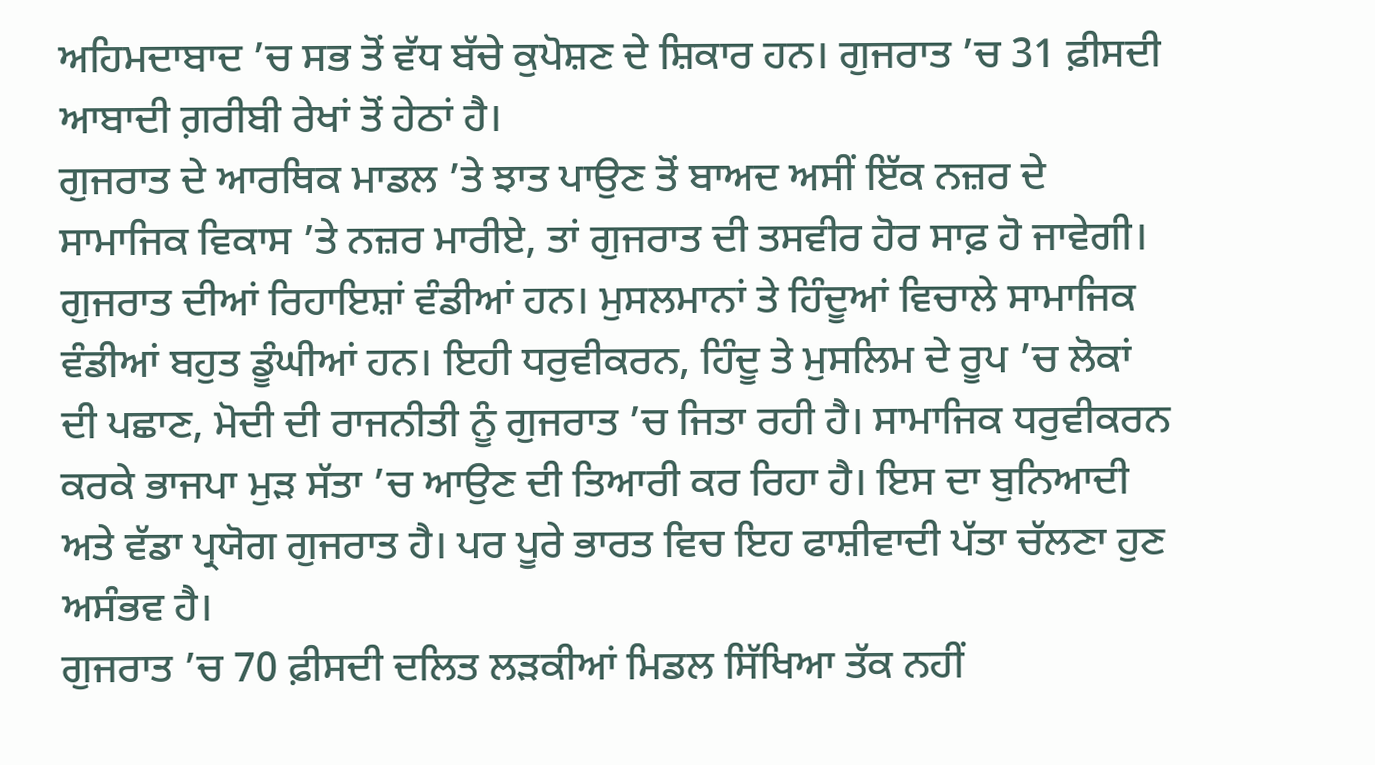ਅਹਿਮਦਾਬਾਦ ’ਚ ਸਭ ਤੋਂ ਵੱਧ ਬੱਚੇ ਕੁਪੋਸ਼ਣ ਦੇ ਸ਼ਿਕਾਰ ਹਨ। ਗੁਜਰਾਤ ’ਚ 31 ਫ਼ੀਸਦੀ ਆਬਾਦੀ ਗ਼ਰੀਬੀ ਰੇਖਾਂ ਤੋਂ ਹੇਠਾਂ ਹੈ।
ਗੁਜਰਾਤ ਦੇ ਆਰਥਿਕ ਮਾਡਲ ’ਤੇ ਝਾਤ ਪਾਉਣ ਤੋਂ ਬਾਅਦ ਅਸੀਂ ਇੱਕ ਨਜ਼ਰ ਦੇ ਸਾਮਾਜਿਕ ਵਿਕਾਸ ’ਤੇ ਨਜ਼ਰ ਮਾਰੀਏ, ਤਾਂ ਗੁਜਰਾਤ ਦੀ ਤਸਵੀਰ ਹੋਰ ਸਾਫ਼ ਹੋ ਜਾਵੇਗੀ। ਗੁਜਰਾਤ ਦੀਆਂ ਰਿਹਾਇਸ਼ਾਂ ਵੰਡੀਆਂ ਹਨ। ਮੁਸਲਮਾਨਾਂ ਤੇ ਹਿੰਦੂਆਂ ਵਿਚਾਲੇ ਸਾਮਾਜਿਕ ਵੰਡੀਆਂ ਬਹੁਤ ਡੂੰਘੀਆਂ ਹਨ। ਇਹੀ ਧਰੁਵੀਕਰਨ, ਹਿੰਦੂ ਤੇ ਮੁਸਲਿਮ ਦੇ ਰੂਪ ’ਚ ਲੋਕਾਂ ਦੀ ਪਛਾਣ, ਮੋਦੀ ਦੀ ਰਾਜਨੀਤੀ ਨੂੰ ਗੁਜਰਾਤ ’ਚ ਜਿਤਾ ਰਹੀ ਹੈ। ਸਾਮਾਜਿਕ ਧਰੁਵੀਕਰਨ ਕਰਕੇ ਭਾਜਪਾ ਮੁੜ ਸੱਤਾ ’ਚ ਆਉਣ ਦੀ ਤਿਆਰੀ ਕਰ ਰਿਹਾ ਹੈ। ਇਸ ਦਾ ਬੁਨਿਆਦੀ ਅਤੇ ਵੱਡਾ ਪ੍ਰਯੋਗ ਗੁਜਰਾਤ ਹੈ। ਪਰ ਪੂਰੇ ਭਾਰਤ ਵਿਚ ਇਹ ਫਾਸ਼ੀਵਾਦੀ ਪੱਤਾ ਚੱਲਣਾ ਹੁਣ ਅਸੰਭਵ ਹੈ।
ਗੁਜਰਾਤ ’ਚ 70 ਫ਼ੀਸਦੀ ਦਲਿਤ ਲੜਕੀਆਂ ਮਿਡਲ ਸਿੱਖਿਆ ਤੱਕ ਨਹੀਂ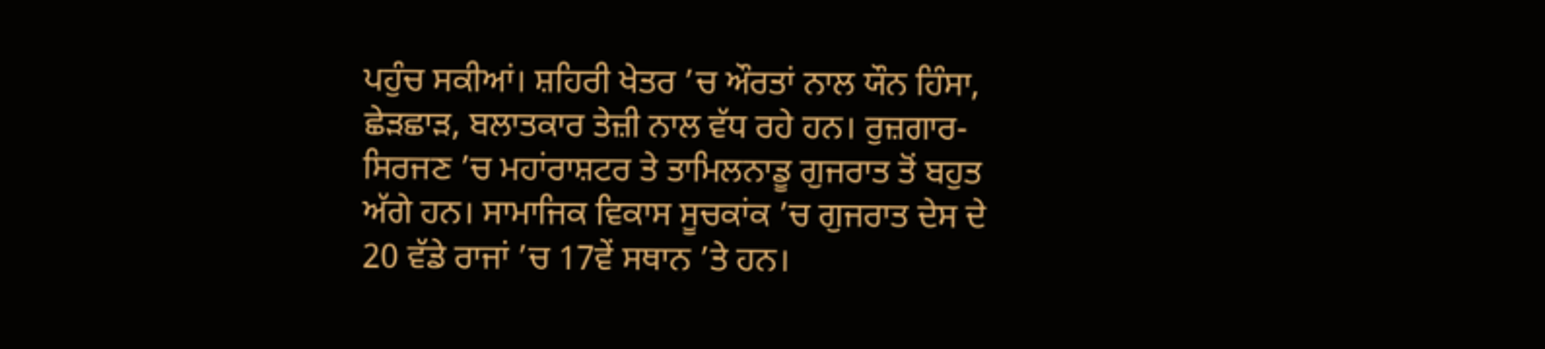ਪਹੁੰਚ ਸਕੀਆਂ। ਸ਼ਹਿਰੀ ਖੇਤਰ ’ਚ ਔਰਤਾਂ ਨਾਲ ਯੌਨ ਹਿੰਸਾ, ਛੇੜਛਾੜ, ਬਲਾਤਕਾਰ ਤੇਜ਼ੀ ਨਾਲ ਵੱਧ ਰਹੇ ਹਨ। ਰੁਜ਼ਗਾਰ-ਸਿਰਜਣ ’ਚ ਮਹਾਂਰਾਸ਼ਟਰ ਤੇ ਤਾਮਿਲਨਾਡੂ ਗੁਜਰਾਤ ਤੋਂ ਬਹੁਤ ਅੱਗੇ ਹਨ। ਸਾਮਾਜਿਕ ਵਿਕਾਸ ਸੂਚਕਾਂਕ ’ਚ ਗੁਜਰਾਤ ਦੇਸ ਦੇ 20 ਵੱਡੇ ਰਾਜਾਂ ’ਚ 17ਵੇਂ ਸਥਾਨ ’ਤੇ ਹਨ।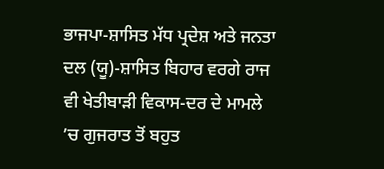ਭਾਜਪਾ-ਸ਼ਾਸਿਤ ਮੱਧ ਪ੍ਰਦੇਸ਼ ਅਤੇ ਜਨਤਾ ਦਲ (ਯੂ)-ਸ਼ਾਸਿਤ ਬਿਹਾਰ ਵਰਗੇ ਰਾਜ ਵੀ ਖੇਤੀਬਾੜੀ ਵਿਕਾਸ-ਦਰ ਦੇ ਮਾਮਲੇ ’ਚ ਗੁਜਰਾਤ ਤੋਂ ਬਹੁਤ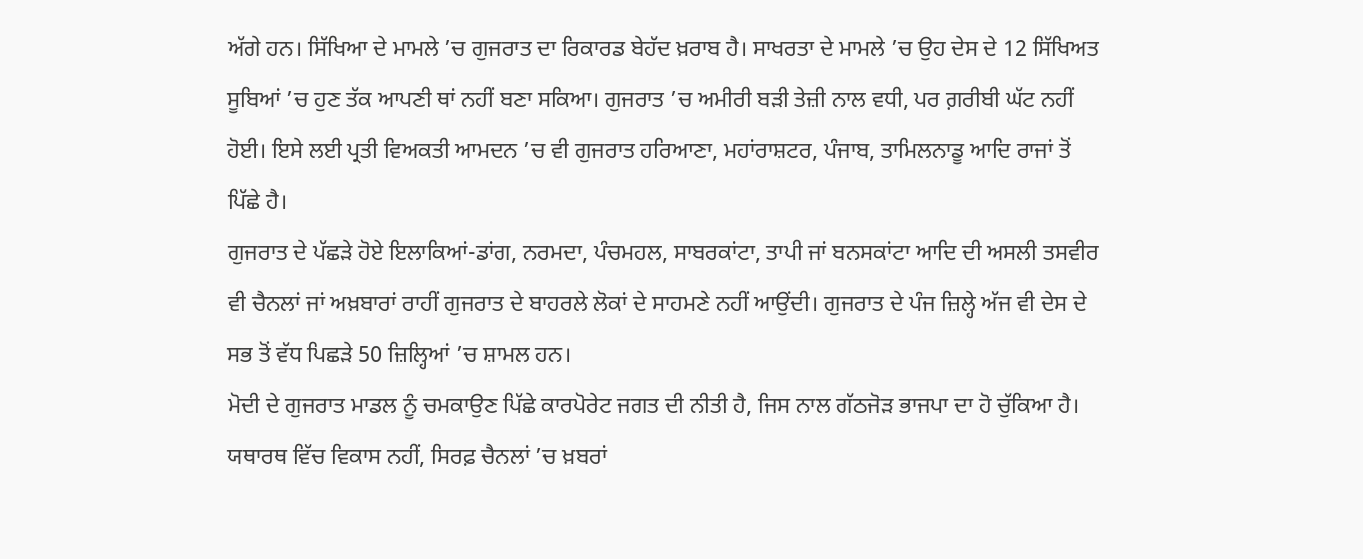ਅੱਗੇ ਹਨ। ਸਿੱਖਿਆ ਦੇ ਮਾਮਲੇ ’ਚ ਗੁਜਰਾਤ ਦਾ ਰਿਕਾਰਡ ਬੇਹੱਦ ਖ਼ਰਾਬ ਹੈ। ਸਾਖਰਤਾ ਦੇ ਮਾਮਲੇ ’ਚ ਉਹ ਦੇਸ ਦੇ 12 ਸਿੱਖਿਅਤ ਸੂਬਿਆਂ ’ਚ ਹੁਣ ਤੱਕ ਆਪਣੀ ਥਾਂ ਨਹੀਂ ਬਣਾ ਸਕਿਆ। ਗੁਜਰਾਤ ’ਚ ਅਮੀਰੀ ਬੜੀ ਤੇਜ਼ੀ ਨਾਲ ਵਧੀ, ਪਰ ਗ਼ਰੀਬੀ ਘੱਟ ਨਹੀਂ ਹੋਈ। ਇਸੇ ਲਈ ਪ੍ਰਤੀ ਵਿਅਕਤੀ ਆਮਦਨ ’ਚ ਵੀ ਗੁਜਰਾਤ ਹਰਿਆਣਾ, ਮਹਾਂਰਾਸ਼ਟਰ, ਪੰਜਾਬ, ਤਾਮਿਲਨਾਡੂ ਆਦਿ ਰਾਜਾਂ ਤੋਂ ਪਿੱਛੇ ਹੈ।
ਗੁਜਰਾਤ ਦੇ ਪੱਛੜੇ ਹੋਏ ਇਲਾਕਿਆਂ-ਡਾਂਗ, ਨਰਮਦਾ, ਪੰਚਮਹਲ, ਸਾਬਰਕਾਂਟਾ, ਤਾਪੀ ਜਾਂ ਬਨਸਕਾਂਟਾ ਆਦਿ ਦੀ ਅਸਲੀ ਤਸਵੀਰ ਵੀ ਚੈਨਲਾਂ ਜਾਂ ਅਖ਼ਬਾਰਾਂ ਰਾਹੀਂ ਗੁਜਰਾਤ ਦੇ ਬਾਹਰਲੇ ਲੋਕਾਂ ਦੇ ਸਾਹਮਣੇ ਨਹੀਂ ਆਉਂਦੀ। ਗੁਜਰਾਤ ਦੇ ਪੰਜ ਜ਼ਿਲ੍ਹੇ ਅੱਜ ਵੀ ਦੇਸ ਦੇ ਸਭ ਤੋਂ ਵੱਧ ਪਿਛੜੇ 50 ਜ਼ਿਲ੍ਹਿਆਂ ’ਚ ਸ਼ਾਮਲ ਹਨ।
ਮੋਦੀ ਦੇ ਗੁਜਰਾਤ ਮਾਡਲ ਨੂੰ ਚਮਕਾਉਣ ਪਿੱਛੇ ਕਾਰਪੋਰੇਟ ਜਗਤ ਦੀ ਨੀਤੀ ਹੈ, ਜਿਸ ਨਾਲ ਗੱਠਜੋੜ ਭਾਜਪਾ ਦਾ ਹੋ ਚੁੱਕਿਆ ਹੈ। ਯਥਾਰਥ ਵਿੱਚ ਵਿਕਾਸ ਨਹੀਂ, ਸਿਰਫ਼ ਚੈਨਲਾਂ ’ਚ ਖ਼ਬਰਾਂ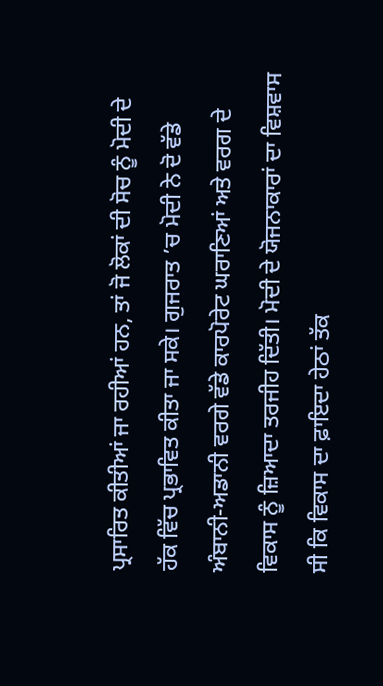ਪ੍ਰਸਾਰਿਤ ਕੀਤੀਆਂ ਜਾ ਰਹੀਆਂ ਹਨ, ਤਾਂ ਜੋ ਲੋਕਾਂ ਦੀ ਸੋਚ ਨੂੰ ਮੋਦੀ ਦੇ ਹੱਕ ਵਿੱਚ ਪ੍ਰਭਾਵਿਤ ਕੀਤਾ ਜਾ ਸਕੇ। ਗੁਜਰਾਤ ’ਚ ਮੋਦੀ ਨੇ ਦੋ ਵੱਡੇ ਅੰਬਾਨੀ-ਅਡਾਨੀ ਵਰਗੇ ਵੱਡੇ ਕਾਰਪੋਰੇਟ ਘਰਾਣਿਆਂ ਅਤੇ ਵਰਗ ਦੇ ਵਿਕਾਸ ਨੂੰ ਜ਼ਿਆਦਾ ਤਰਜੀਹ ਦਿੱਤੀ। ਮੋਦੀ ਦੇ ਯੋਜਨਾਕਾਰਾਂ ਦਾ ਵਿਸ਼ਵਾਸ ਸੀ ਕਿ ਵਿਕਾਸ ਦਾ ਫ਼ਾਇਦਾ ਹੇਠਾਂ ਤੱਕ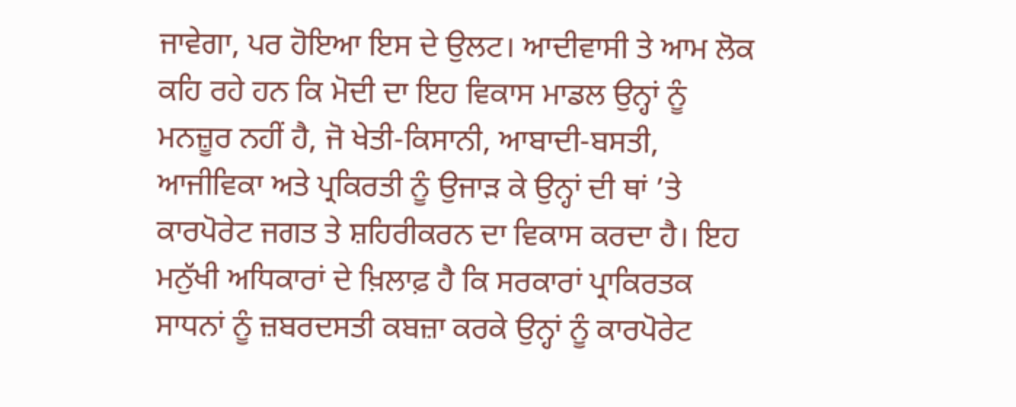ਜਾਵੇਗਾ, ਪਰ ਹੋਇਆ ਇਸ ਦੇ ਉਲਟ। ਆਦੀਵਾਸੀ ਤੇ ਆਮ ਲੋਕ ਕਹਿ ਰਹੇ ਹਨ ਕਿ ਮੋਦੀ ਦਾ ਇਹ ਵਿਕਾਸ ਮਾਡਲ ਉਨ੍ਹਾਂ ਨੂੰ ਮਨਜ਼ੂਰ ਨਹੀਂ ਹੈ, ਜੋ ਖੇਤੀ-ਕਿਸਾਨੀ, ਆਬਾਦੀ-ਬਸਤੀ, ਆਜੀਵਿਕਾ ਅਤੇ ਪ੍ਰਕਿਰਤੀ ਨੂੰ ਉਜਾੜ ਕੇ ਉਨ੍ਹਾਂ ਦੀ ਥਾਂ ’ਤੇ ਕਾਰਪੋਰੇਟ ਜਗਤ ਤੇ ਸ਼ਹਿਰੀਕਰਨ ਦਾ ਵਿਕਾਸ ਕਰਦਾ ਹੈ। ਇਹ ਮਨੁੱਖੀ ਅਧਿਕਾਰਾਂ ਦੇ ਖ਼ਿਲਾਫ਼ ਹੈ ਕਿ ਸਰਕਾਰਾਂ ਪ੍ਰਾਕਿਰਤਕ ਸਾਧਨਾਂ ਨੂੰ ਜ਼ਬਰਦਸਤੀ ਕਬਜ਼ਾ ਕਰਕੇ ਉਨ੍ਹਾਂ ਨੂੰ ਕਾਰਪੋਰੇਟ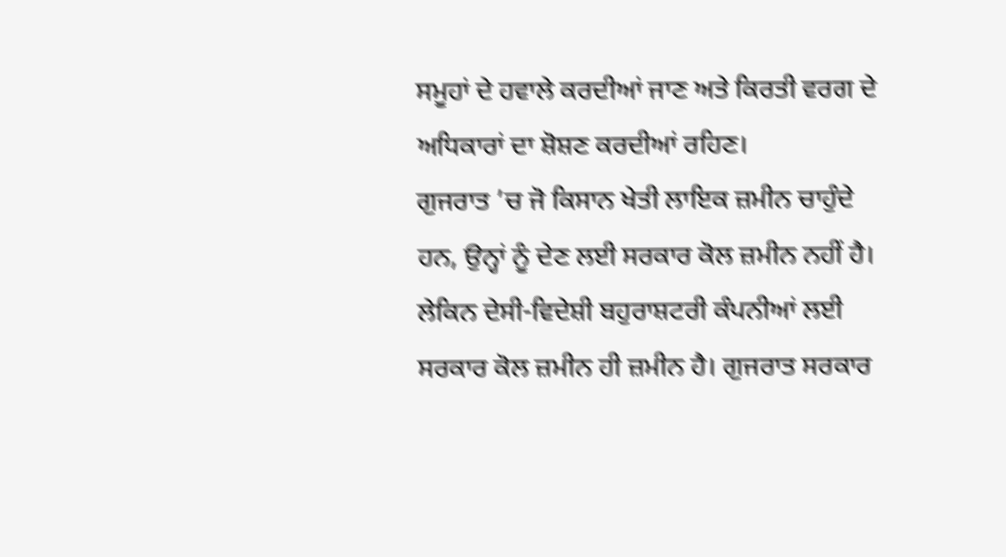ਸਮੂਹਾਂ ਦੇ ਹਵਾਲੇ ਕਰਦੀਆਂ ਜਾਣ ਅਤੇ ਕਿਰਤੀ ਵਰਗ ਦੇ ਅਧਿਕਾਰਾਂ ਦਾ ਸ਼ੋਸ਼ਣ ਕਰਦੀਆਂ ਰਹਿਣ।
ਗੁਜਰਾਤ ’ਚ ਜੋ ਕਿਸਾਨ ਖੇਤੀ ਲਾਇਕ ਜ਼ਮੀਨ ਚਾਹੁੰਦੇ ਹਨ, ਉਨ੍ਹਾਂ ਨੂੰ ਦੇਣ ਲਈ ਸਰਕਾਰ ਕੋਲ ਜ਼ਮੀਨ ਨਹੀਂ ਹੈ। ਲੇਕਿਨ ਦੇਸੀ-ਵਿਦੇਸ਼ੀ ਬਹੁਰਾਸ਼ਟਰੀ ਕੰਪਨੀਆਂ ਲਈ ਸਰਕਾਰ ਕੋਲ ਜ਼ਮੀਨ ਹੀ ਜ਼ਮੀਨ ਹੈ। ਗੁਜਰਾਤ ਸਰਕਾਰ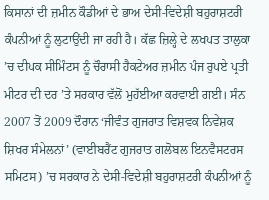ਕਿਸਾਨਾਂ ਦੀ ਜ਼ਮੀਨ ਕੌਡੀਆਂ ਦੇ ਭਾਅ ਦੇਸੀ-ਵਿਦੇਸ਼ੀ ਬਹੁਰਾਸ਼ਟਰੀ ਕੰਪਨੀਆਂ ਨੂੰ ਲੁਟਾਉਂਦੀ ਜਾ ਰਹੀ ਹੈ। ਕੱਛ ਜ਼ਿਲ੍ਹੇ ਦੇ ਲਖਪਤ ਤਾਲੁਕਾ ’ਚ ਦੀਪਕ ਸੀਮਿੰਟਸ ਨੂੰ ਚੌਰਾਸੀ ਹੈਕਟੇਅਰ ਜ਼ਮੀਨ ਪੰਜ ਰੁਪਏ ਪ੍ਰਤੀ ਮੀਟਰ ਦੀ ਦਰ ’ਤੇ ਸਰਕਾਰ ਵੱਲੋਂ ਮੁਹੱਈਆ ਕਰਵਾਈ ਗਈ। ਸੰਨ 2007 ਤੋਂ 2009 ਦੌਰਾਨ ‘ਜੀਵੰਤ ਗੁਜਰਾਤ ਵਿਸ਼ਵਕ ਨਿਵੇਸ਼ਕ ਸ਼ਿਖਰ ਸੰਮੇਲਨਾਂ’ (ਵਾਈਬਰੈਂਟ ਗੁਜਰਾਤ ਗਲੋਬਲ ਇਨਵੈਸਟਰਸ ਸਮਿਟਸ) ’ਚ ਸਰਕਾਰ ਨੇ ਦੇਸੀ-ਵਿਦੇਸ਼ੀ ਬਹੁਰਾਸ਼ਟਰੀ ਕੰਪਨੀਆਂ ਨੂੰ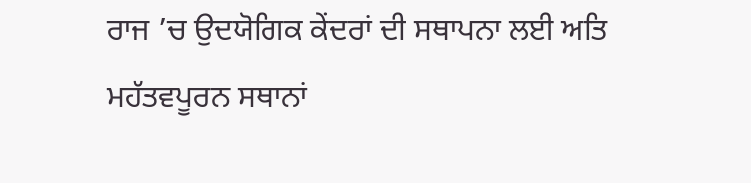ਰਾਜ ’ਚ ਉਦਯੋਗਿਕ ਕੇਂਦਰਾਂ ਦੀ ਸਥਾਪਨਾ ਲਈ ਅਤਿ ਮਹੱਤਵਪੂਰਨ ਸਥਾਨਾਂ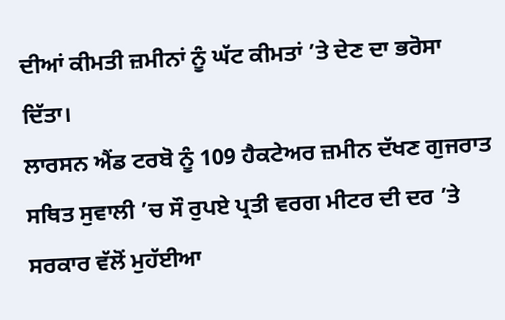ਦੀਆਂ ਕੀਮਤੀ ਜ਼ਮੀਨਾਂ ਨੂੰ ਘੱਟ ਕੀਮਤਾਂ ’ਤੇ ਦੇਣ ਦਾ ਭਰੋਸਾ ਦਿੱਤਾ।
ਲਾਰਸਨ ਐਂਡ ਟਰਬੋ ਨੂੰ 109 ਹੈਕਟੇਅਰ ਜ਼ਮੀਨ ਦੱਖਣ ਗੁਜਰਾਤ ਸਥਿਤ ਸੁਵਾਲੀ ’ਚ ਸੌ ਰੁਪਏ ਪ੍ਰਤੀ ਵਰਗ ਮੀਟਰ ਦੀ ਦਰ ’ਤੇ ਸਰਕਾਰ ਵੱਲੋਂ ਮੁਹੱਈਆ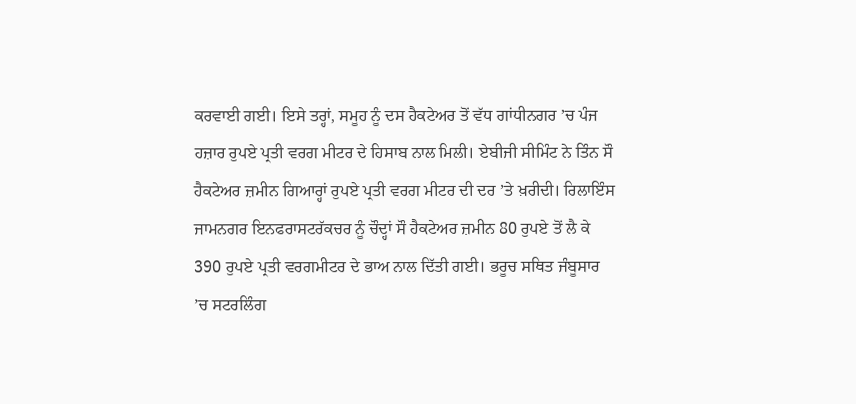ਕਰਵਾਈ ਗਈ। ਇਸੇ ਤਰ੍ਹਾਂ, ਸਮੂਹ ਨੂੰ ਦਸ ਹੈਕਟੇਅਰ ਤੋਂ ਵੱਧ ਗਾਂਧੀਨਗਰ ’ਚ ਪੰਜ ਹਜ਼ਾਰ ਰੁਪਏ ਪ੍ਰਤੀ ਵਰਗ ਮੀਟਰ ਦੇ ਹਿਸਾਬ ਨਾਲ ਮਿਲੀ। ਏਬੀਜੀ ਸੀਮਿੰਟ ਨੇ ਤਿੰਨ ਸੌ ਹੈਕਟੇਅਰ ਜ਼ਮੀਨ ਗਿਆਰ੍ਹਾਂ ਰੁਪਏ ਪ੍ਰਤੀ ਵਰਗ ਮੀਟਰ ਦੀ ਦਰ ’ਤੇ ਖ਼ਰੀਦੀ। ਰਿਲਾਇੰਸ ਜਾਮਨਗਰ ਇਨਫਰਾਸਟਰੱਕਚਰ ਨੂੰ ਚੌਦ੍ਹਾਂ ਸੌ ਹੈਕਟੇਅਰ ਜ਼ਮੀਨ 80 ਰੁਪਏ ਤੋਂ ਲੈ ਕੇ 390 ਰੁਪਏ ਪ੍ਰਤੀ ਵਰਗਮੀਟਰ ਦੇ ਭਾਅ ਨਾਲ ਦਿੱਤੀ ਗਈ। ਭਰੂਚ ਸਥਿਤ ਜੰਬੂਸਾਰ ’ਚ ਸਟਰਲਿੰਗ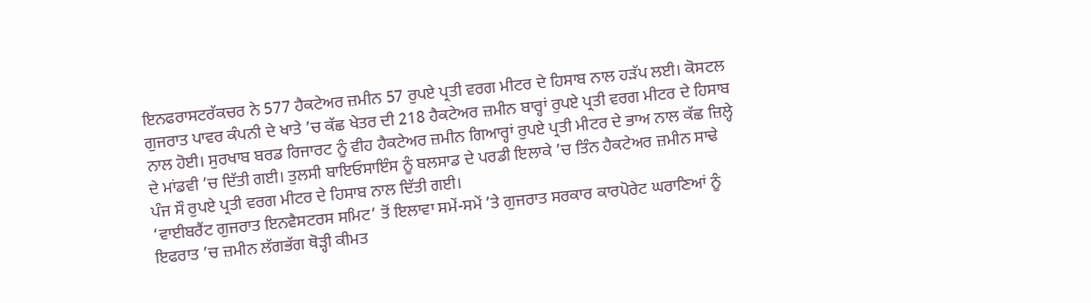ਇਨਫਰਾਸਟਰੱਕਚਰ ਨੇ 577 ਹੈਕਟੇਅਰ ਜ਼ਮੀਨ 57 ਰੁਪਏ ਪ੍ਰਤੀ ਵਰਗ ਮੀਟਰ ਦੇ ਹਿਸਾਬ ਨਾਲ ਹੜੱਪ ਲਈ। ਕੋਸਟਲ ਗੁਜਰਾਤ ਪਾਵਰ ਕੰਪਨੀ ਦੇ ਖਾਤੇ ’ਚ ਕੱਛ ਖੇਤਰ ਦੀ 218 ਹੈਕਟੇਅਰ ਜ਼ਮੀਨ ਬਾਰ੍ਹਾਂ ਰੁਪਏ ਪ੍ਰਤੀ ਵਰਗ ਮੀਟਰ ਦੇ ਹਿਸਾਬ ਨਾਲ ਹੋਈ। ਸੁਰਖਾਬ ਬਰਡ ਰਿਜਾਰਟ ਨੂੰ ਵੀਹ ਹੈਕਟੇਅਰ ਜ਼ਮੀਨ ਗਿਆਰ੍ਹਾਂ ਰੁਪਏ ਪ੍ਰਤੀ ਮੀਟਰ ਦੇ ਭਾਅ ਨਾਲ ਕੱਛ ਜ਼ਿਲ੍ਹੇ ਦੇ ਮਾਂਡਵੀ ’ਚ ਦਿੱਤੀ ਗਈ। ਤੁਲਸੀ ਬਾਇਓਸਾਇੰਸ ਨੂੰ ਬਲਸਾਡ ਦੇ ਪਰਡੀ ਇਲਾਕੇ ’ਚ ਤਿੰਨ ਹੈਕਟੇਅਰ ਜ਼ਮੀਨ ਸਾਢੇ ਪੰਜ ਸੌ ਰੁਪਏ ਪ੍ਰਤੀ ਵਰਗ ਮੀਟਰ ਦੇ ਹਿਸਾਬ ਨਾਲ ਦਿੱਤੀ ਗਈ।
‘ਵਾਈਬਰੈਂਟ ਗੁਜਰਾਤ ਇਨਵੈਸਟਰਸ ਸਮਿਟ’ ਤੋਂ ਇਲਾਵਾ ਸਮੇਂ-ਸਮੇਂ ’ਤੇ ਗੁਜਰਾਤ ਸਰਕਾਰ ਕਾਰਪੋਰੇਟ ਘਰਾਣਿਆਂ ਨੂੰ ਇਫਰਾਤ ’ਚ ਜ਼ਮੀਨ ਲੱਗਭੱਗ ਥੋੜ੍ਹੀ ਕੀਮਤ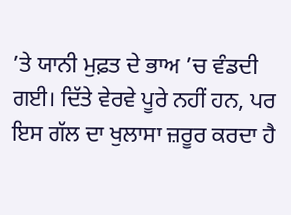’ਤੇ ਯਾਨੀ ਮੁਫ਼ਤ ਦੇ ਭਾਅ ’ਚ ਵੰਡਦੀ ਗਈ। ਦਿੱਤੇ ਵੇਰਵੇ ਪੂਰੇ ਨਹੀਂ ਹਨ, ਪਰ ਇਸ ਗੱਲ ਦਾ ਖੁਲਾਸਾ ਜ਼ਰੂਰ ਕਰਦਾ ਹੈ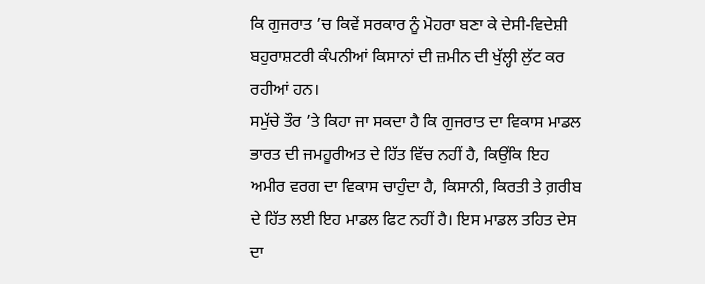ਕਿ ਗੁਜਰਾਤ ’ਚ ਕਿਵੇਂ ਸਰਕਾਰ ਨੂੰ ਮੋਹਰਾ ਬਣਾ ਕੇ ਦੇਸੀ-ਵਿਦੇਸ਼ੀ ਬਹੁਰਾਸ਼ਟਰੀ ਕੰਪਨੀਆਂ ਕਿਸਾਨਾਂ ਦੀ ਜ਼ਮੀਨ ਦੀ ਖੁੱਲ੍ਹੀ ਲੁੱਟ ਕਰ ਰਹੀਆਂ ਹਨ।
ਸਮੁੱਚੇ ਤੌਰ ’ਤੇ ਕਿਹਾ ਜਾ ਸਕਦਾ ਹੈ ਕਿ ਗੁਜਰਾਤ ਦਾ ਵਿਕਾਸ ਮਾਡਲ ਭਾਰਤ ਦੀ ਜਮਹੂਰੀਅਤ ਦੇ ਹਿੱਤ ਵਿੱਚ ਨਹੀਂ ਹੈ, ਕਿਉਂਕਿ ਇਹ ਅਮੀਰ ਵਰਗ ਦਾ ਵਿਕਾਸ ਚਾਹੁੰਦਾ ਹੈ, ਕਿਸਾਨੀ, ਕਿਰਤੀ ਤੇ ਗ਼ਰੀਬ ਦੇ ਹਿੱਤ ਲਈ ਇਹ ਮਾਡਲ ਫਿਟ ਨਹੀਂ ਹੈ। ਇਸ ਮਾਡਲ ਤਹਿਤ ਦੇਸ ਦਾ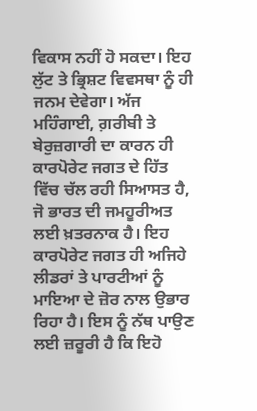ਵਿਕਾਸ ਨਹੀਂ ਹੋ ਸਕਦਾ। ਇਹ ਲੁੱਟ ਤੇ ਭ੍ਰਿਸ਼ਟ ਵਿਵਸਥਾ ਨੂੰ ਹੀ ਜਨਮ ਦੇਵੇਗਾ। ਅੱਜ ਮਹਿੰਗਾਈ, ਗ਼ਰੀਬੀ ਤੇ ਬੇਰੁਜ਼ਗਾਰੀ ਦਾ ਕਾਰਨ ਹੀ ਕਾਰਪੋਰੇਟ ਜਗਤ ਦੇ ਹਿੱਤ ਵਿੱਚ ਚੱਲ ਰਹੀ ਸਿਆਸਤ ਹੈ, ਜੋ ਭਾਰਤ ਦੀ ਜਮਹੂਰੀਅਤ ਲਈ ਖ਼ਤਰਨਾਕ ਹੈ। ਇਹ ਕਾਰਪੋਰੇਟ ਜਗਤ ਹੀ ਅਜਿਹੇ ਲੀਡਰਾਂ ਤੇ ਪਾਰਟੀਆਂ ਨੂੰ ਮਾਇਆ ਦੇ ਜ਼ੋਰ ਨਾਲ ਉਭਾਰ ਰਿਹਾ ਹੈ। ਇਸ ਨੂੰ ਨੱਥ ਪਾਉਣ ਲਈ ਜ਼ਰੂਰੀ ਹੈ ਕਿ ਇਹੋ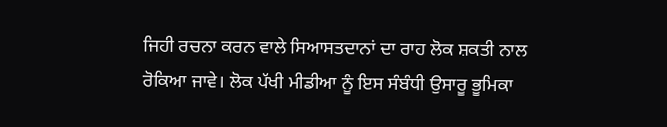ਜਿਹੀ ਰਚਨਾ ਕਰਨ ਵਾਲੇ ਸਿਆਸਤਦਾਨਾਂ ਦਾ ਰਾਹ ਲੋਕ ਸ਼ਕਤੀ ਨਾਲ ਰੋਕਿਆ ਜਾਵੇ। ਲੋਕ ਪੱਖੀ ਮੀਡੀਆ ਨੂੰ ਇਸ ਸੰਬੰਧੀ ਉਸਾਰੂ ਭੂਮਿਕਾ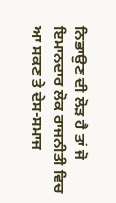ਨਿਭਾਉਣ ਦੀ ਲੋੜ ਹੈ ਤਾਂ ਜੋ ਇਮਾਨਦਾਰ ਲੋਕ ਰਾਜਨੀਤੀ ਵਿਚ ਆ ਸਕਣ ਤੇ ਦੇਸ-ਸਮਾਜ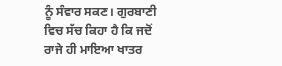ਨੂੰ ਸੰਵਾਰ ਸਕਣ। ਗੁਰਬਾਣੀ ਵਿਚ ਸੱਚ ਕਿਹਾ ਹੈ ਕਿ ਜਦੋਂ ਰਾਜੇ ਹੀ ਮਾਇਆ ਖਾਤਰ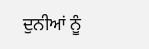ਦੁਨੀਆਂ ਨੂੰ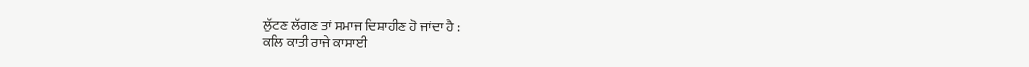ਲੁੱਟਣ ਲੱਗਣ ਤਾਂ ਸਮਾਜ ਦਿਸ਼ਾਹੀਣ ਹੋ ਜਾਂਦਾ ਹੈ :
ਕਲਿ ਕਾਤੀ ਰਾਜੇ ਕਾਸਾਈ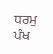ਧਰਮੁ ਪੰਖ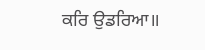ਕਰਿ ਉਡਰਿਆ॥